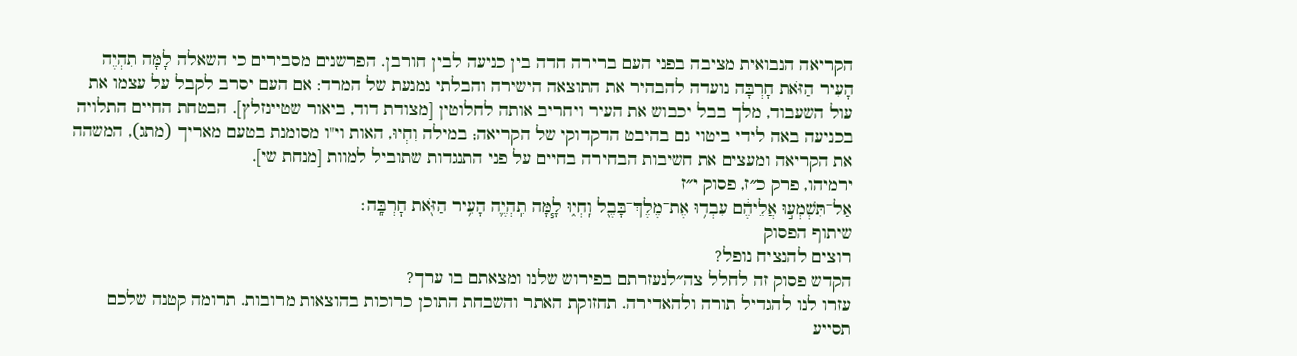הקריאה הנבואית מציבה בפני העם ברירה חדה בין כניעה לבין חורבן. הפרשנים מסבירים כי השאלה לָמָּה תִהְיֶה הָעִיר הַזֹּאת חָרְבָּה נועדה להבהיר את התוצאה הישירה והבלתי נמנעת של המרד: אם העם יסרב לקבל על עצמו את עול השעבוד, מלך בבל יכבוש את העיר ויחריב אותה לחלוטין [מצודת דוד, ביאור שטיינזלץ]. הבטחת החיים התלויה בכניעה באה לידי ביטוי גם בהיבט הדקדוקי של הקריאה; במילה וִחְיוּ, האות וי"ו מסומנת בטעם מאריך (מתג), המשהה את הקריאה ומעצים את חשיבות הבחירה בחיים על פני התנגדות שתוביל למוות [מנחת שי].
ירמיהו, פרק כ״ז, פסוק י״ז
אַל־תִּשְׁמְע֣וּ אֲלֵיהֶ֔ם עִבְד֥וּ אֶת־מֶלֶךְ־בָּבֶ֖ל וִֽחְי֑וּ לָ֧מָּה תִֽהְיֶ֛ה הָעִ֥יר הַזֹּ֖את חׇרְבָּֽה׃
שיתוף הפסוק
רוצים להנציח נופל?
הקדש פסוק זה לחלל צה״לנעזרתם בפירוש שלנו ומצאתם בו ערך?
עזרו לנו להגדיל תורה ולהאדירה. תחזוקת האתר והשבחת התוכן כרוכות בהוצאות מרובות. תרומה קטנה שלכם תסייע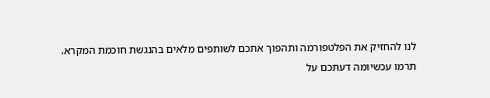לנו להחזיק את הפלטפורמה ותהפוך אתכם לשותפים מלאים בהנגשת חוכמת המקרא.
תרמו עכשיומה דעתכם על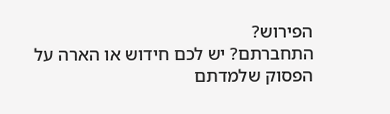הפירוש?
התחברתם? יש לכם חידוש או הארה על הפסוק שלמדתם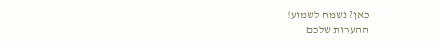כאן? נשמח לשמוע!
ההערות שלכם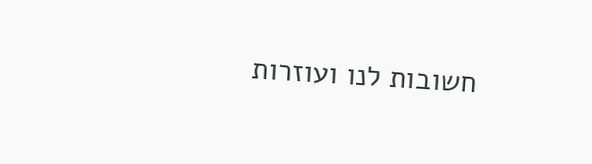חשובות לנו ועוזרות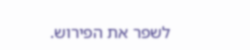לשפר את הפירוש.